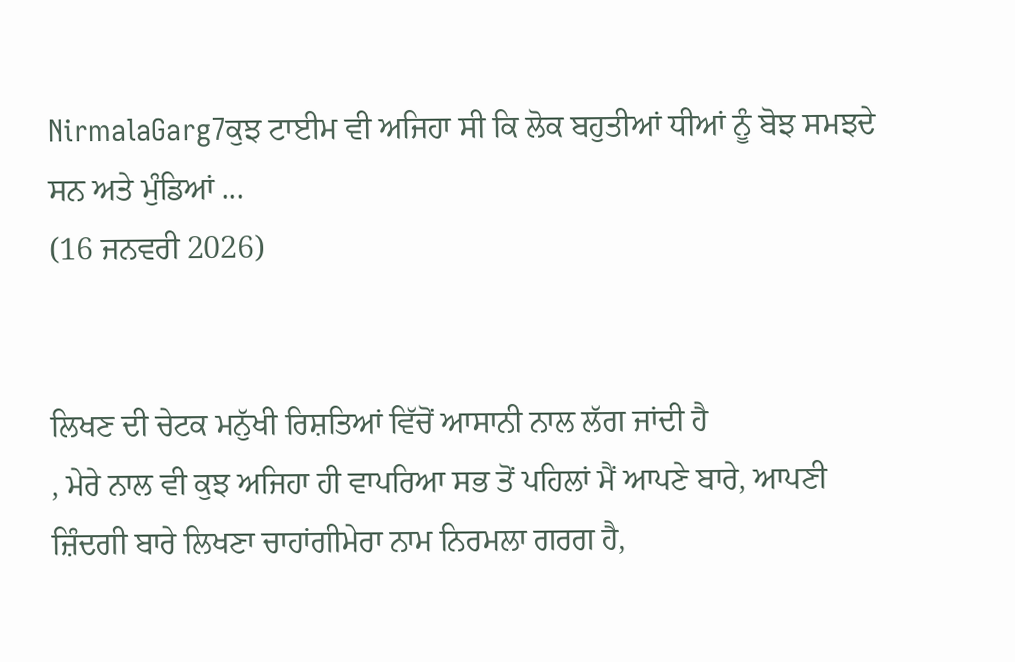NirmalaGarg7ਕੁਝ ਟਾਈਮ ਵੀ ਅਜਿਹਾ ਸੀ ਕਿ ਲੋਕ ਬਹੁਤੀਆਂ ਧੀਆਂ ਨੂੰ ਬੋਝ ਸਮਝਦੇ ਸਨ ਅਤੇ ਮੁੰਡਿਆਂ ...
(16 ਜਨਵਰੀ 2026)


ਲਿਖਣ ਦੀ ਚੇਟਕ ਮਨੁੱਖੀ ਰਿਸ਼ਤਿਆਂ ਵਿੱਚੋਂ ਆਸਾਨੀ ਨਾਲ ਲੱਗ ਜਾਂਦੀ ਹੈ
, ਮੇਰੇ ਨਾਲ ਵੀ ਕੁਝ ਅਜਿਹਾ ਹੀ ਵਾਪਰਿਆ ਸਭ ਤੋਂ ਪਹਿਲਾਂ ਮੈਂ ਆਪਣੇ ਬਾਰੇ, ਆਪਣੀ ਜ਼ਿੰਦਗੀ ਬਾਰੇ ਲਿਖਣਾ ਚਾਹਾਂਗੀਮੇਰਾ ਨਾਮ ਨਿਰਮਲਾ ਗਰਗ ਹੈ,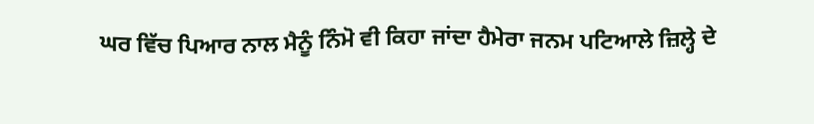ਘਰ ਵਿੱਚ ਪਿਆਰ ਨਾਲ ਮੈਨੂੰ ਨਿੰਮੋ ਵੀ ਕਿਹਾ ਜਾਂਦਾ ਹੈਮੇਰਾ ਜਨਮ ਪਟਿਆਲੇ ਜ਼ਿਲ੍ਹੇ ਦੇ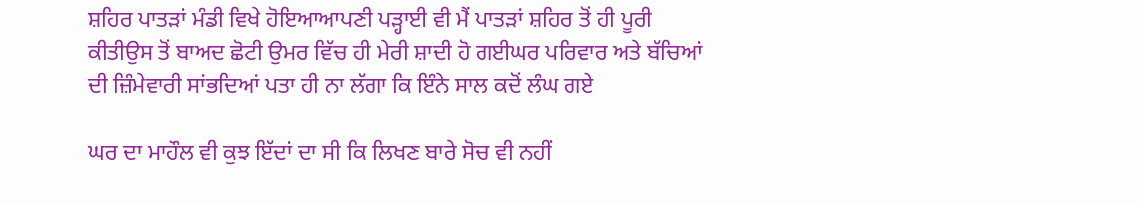ਸ਼ਹਿਰ ਪਾਤੜਾਂ ਮੰਡੀ ਵਿਖੇ ਹੋਇਆਆਪਣੀ ਪੜ੍ਹਾਈ ਵੀ ਮੈਂ ਪਾਤੜਾਂ ਸ਼ਹਿਰ ਤੋਂ ਹੀ ਪੂਰੀ ਕੀਤੀਉਸ ਤੋਂ ਬਾਅਦ ਛੋਟੀ ਉਮਰ ਵਿੱਚ ਹੀ ਮੇਰੀ ਸ਼ਾਦੀ ਹੋ ਗਈਘਰ ਪਰਿਵਾਰ ਅਤੇ ਬੱਚਿਆਂ ਦੀ ਜ਼ਿੰਮੇਵਾਰੀ ਸਾਂਭਦਿਆਂ ਪਤਾ ਹੀ ਨਾ ਲੱਗਾ ਕਿ ਇੰਨੇ ਸਾਲ ਕਦੋਂ ਲੰਘ ਗਏ

ਘਰ ਦਾ ਮਾਹੌਲ ਵੀ ਕੁਝ ਇੱਦਾਂ ਦਾ ਸੀ ਕਿ ਲਿਖਣ ਬਾਰੇ ਸੋਚ ਵੀ ਨਹੀਂ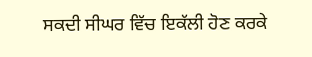ਸਕਦੀ ਸੀਘਰ ਵਿੱਚ ਇਕੱਲੀ ਹੋਣ ਕਰਕੇ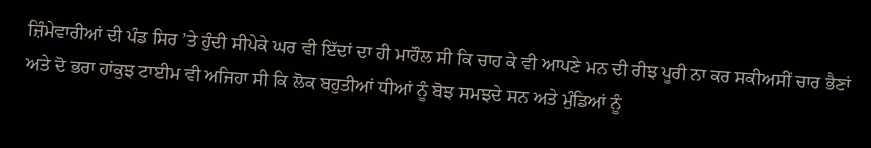ਜ਼ਿੰਮੇਵਾਰੀਆਂ ਦੀ ਪੰਡ ਸਿਰ ’ਤੇ ਹੁੰਦੀ ਸੀਪੇਕੇ ਘਰ ਵੀ ਇੱਦਾਂ ਦਾ ਹੀ ਮਾਹੌਲ ਸੀ ਕਿ ਚਾਹ ਕੇ ਵੀ ਆਪਣੇ ਮਨ ਦੀ ਰੀਝ ਪੂਰੀ ਨਾ ਕਰ ਸਕੀਅਸੀਂ ਚਾਰ ਭੈਣਾਂ ਅਤੇ ਦੋ ਭਰਾ ਹਾਂਕੁਝ ਟਾਈਮ ਵੀ ਅਜਿਹਾ ਸੀ ਕਿ ਲੋਕ ਬਹੁਤੀਆਂ ਧੀਆਂ ਨੂੰ ਬੋਝ ਸਮਝਦੇ ਸਨ ਅਤੇ ਮੁੰਡਿਆਂ ਨੂੰ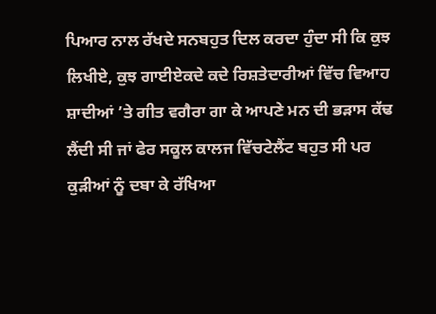ਪਿਆਰ ਨਾਲ ਰੱਖਦੇ ਸਨਬਹੁਤ ਦਿਲ ਕਰਦਾ ਹੁੰਦਾ ਸੀ ਕਿ ਕੁਝ ਲਿਖੀਏ, ਕੁਝ ਗਾਈਏਕਦੇ ਕਦੇ ਰਿਸ਼ਤੇਦਾਰੀਆਂ ਵਿੱਚ ਵਿਆਹ ਸ਼ਾਦੀਆਂ ’ਤੇ ਗੀਤ ਵਗੈਰਾ ਗਾ ਕੇ ਆਪਣੇ ਮਨ ਦੀ ਭੜਾਸ ਕੱਢ ਲੈਂਦੀ ਸੀ ਜਾਂ ਫੇਰ ਸਕੂਲ ਕਾਲਜ ਵਿੱਚਟੇਲੈਂਟ ਬਹੁਤ ਸੀ ਪਰ ਕੁੜੀਆਂ ਨੂੰ ਦਬਾ ਕੇ ਰੱਖਿਆ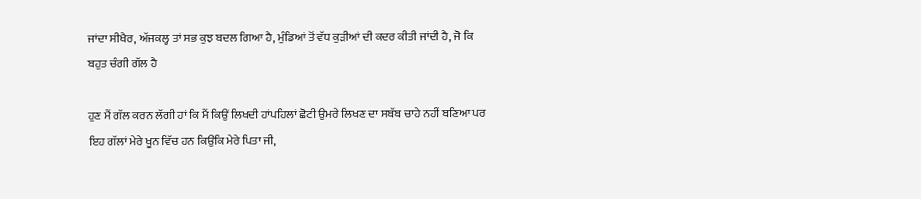ਜਾਂਦਾ ਸੀਖੈਰ, ਅੱਜਕਲ੍ਹ ਤਾਂ ਸਭ ਕੁਝ ਬਦਲ ਗਿਆ ਹੈ, ਮੁੰਡਿਆਂ ਤੋਂ ਵੱਧ ਕੁੜੀਆਂ ਦੀ ਕਦਰ ਕੀਤੀ ਜਾਂਦੀ ਹੈ, ਜੋ ਕਿ ਬਹੁਤ ਚੰਗੀ ਗੱਲ ਹੈ

ਹੁਣ ਮੈਂ ਗੱਲ ਕਰਨ ਲੱਗੀ ਹਾਂ ਕਿ ਮੈਂ ਕਿਉਂ ਲਿਖਦੀ ਹਾਂਪਹਿਲਾਂ ਛੋਟੀ ਉਮਰੇ ਲਿਖਣ ਦਾ ਸਬੱਬ ਚਾਹੇ ਨਹੀਂ ਬਣਿਆ ਪਰ ਇਹ ਗੱਲਾਂ ਮੇਰੇ ਖੂਨ ਵਿੱਚ ਹਨ ਕਿਉਂਕਿ ਮੇਰੇ ਪਿਤਾ ਜੀ,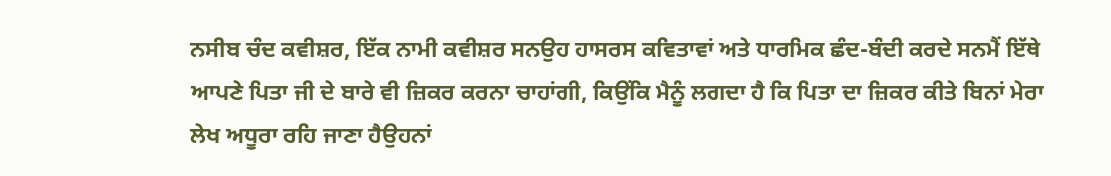ਨਸੀਬ ਚੰਦ ਕਵੀਸ਼ਰ, ਇੱਕ ਨਾਮੀ ਕਵੀਸ਼ਰ ਸਨਉਹ ਹਾਸਰਸ ਕਵਿਤਾਵਾਂ ਅਤੇ ਧਾਰਮਿਕ ਛੰਦ-ਬੰਦੀ ਕਰਦੇ ਸਨਮੈਂ ਇੱਥੇ ਆਪਣੇ ਪਿਤਾ ਜੀ ਦੇ ਬਾਰੇ ਵੀ ਜ਼ਿਕਰ ਕਰਨਾ ਚਾਹਾਂਗੀ, ਕਿਉਂਕਿ ਮੈਨੂੰ ਲਗਦਾ ਹੈ ਕਿ ਪਿਤਾ ਦਾ ਜ਼ਿਕਰ ਕੀਤੇ ਬਿਨਾਂ ਮੇਰਾ ਲੇਖ ਅਧੂਰਾ ਰਹਿ ਜਾਣਾ ਹੈਉਹਨਾਂ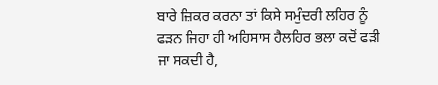ਬਾਰੇ ਜ਼ਿਕਰ ਕਰਨਾ ਤਾਂ ਕਿਸੇ ਸਮੁੰਦਰੀ ਲਹਿਰ ਨੂੰ ਫੜਨ ਜਿਹਾ ਹੀ ਅਹਿਸਾਸ ਹੈਲਹਿਰ ਭਲਾ ਕਦੋਂ ਫੜੀ ਜਾ ਸਕਦੀ ਹੈ,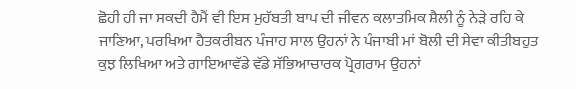ਛੋਹੀ ਹੀ ਜਾ ਸਕਦੀ ਹੈਮੈਂ ਵੀ ਇਸ ਮੁਹੱਬਤੀ ਬਾਪ ਦੀ ਜੀਵਨ ਕਲਾਤਮਿਕ ਸ਼ੈਲੀ ਨੂੰ ਨੇੜੇ ਰਹਿ ਕੇ ਜਾਣਿਆ, ਪਰਖਿਆ ਹੈਤਕਰੀਬਨ ਪੰਜਾਹ ਸਾਲ ਉਹਨਾਂ ਨੇ ਪੰਜਾਬੀ ਮਾਂ ਬੋਲੀ ਦੀ ਸੇਵਾ ਕੀਤੀਬਹੁਤ ਕੁਝ ਲਿਖਿਆ ਅਤੇ ਗਾਇਆਵੱਡੇ ਵੱਡੇ ਸੱਭਿਆਚਾਰਕ ਪ੍ਰੋਗਰਾਮ ਉਹਨਾਂ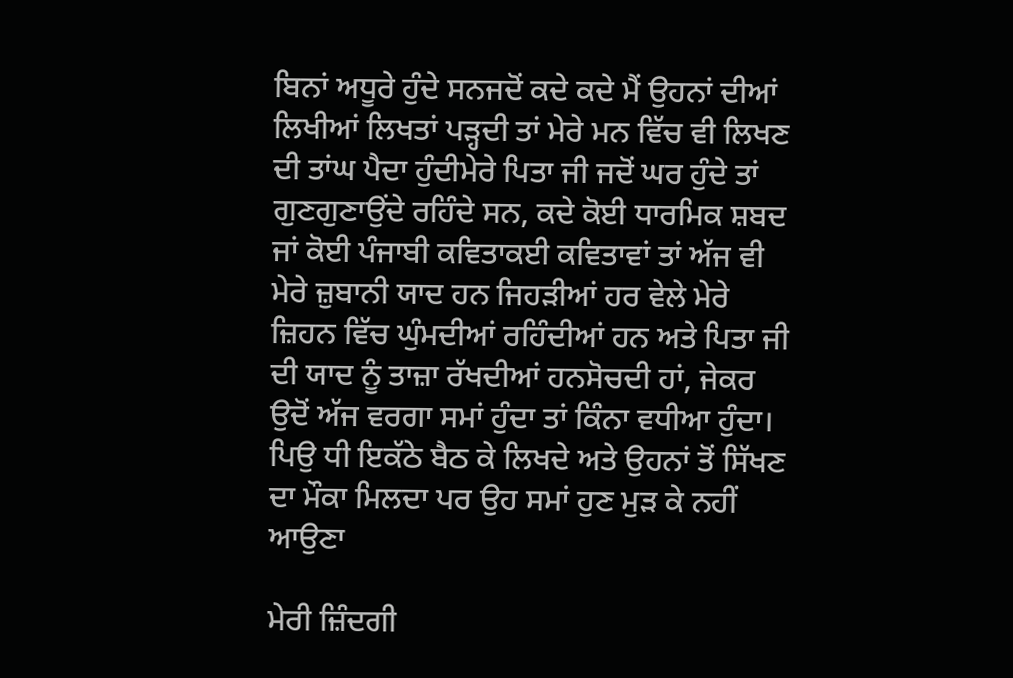ਬਿਨਾਂ ਅਧੂਰੇ ਹੁੰਦੇ ਸਨਜਦੋਂ ਕਦੇ ਕਦੇ ਮੈਂ ਉਹਨਾਂ ਦੀਆਂ ਲਿਖੀਆਂ ਲਿਖਤਾਂ ਪੜ੍ਹਦੀ ਤਾਂ ਮੇਰੇ ਮਨ ਵਿੱਚ ਵੀ ਲਿਖਣ ਦੀ ਤਾਂਘ ਪੈਦਾ ਹੁੰਦੀਮੇਰੇ ਪਿਤਾ ਜੀ ਜਦੋਂ ਘਰ ਹੁੰਦੇ ਤਾਂ ਗੁਣਗੁਣਾਉਂਦੇ ਰਹਿੰਦੇ ਸਨ, ਕਦੇ ਕੋਈ ਧਾਰਮਿਕ ਸ਼ਬਦ ਜਾਂ ਕੋਈ ਪੰਜਾਬੀ ਕਵਿਤਾਕਈ ਕਵਿਤਾਵਾਂ ਤਾਂ ਅੱਜ ਵੀ ਮੇਰੇ ਜ਼ੁਬਾਨੀ ਯਾਦ ਹਨ ਜਿਹੜੀਆਂ ਹਰ ਵੇਲੇ ਮੇਰੇ ਜ਼ਿਹਨ ਵਿੱਚ ਘੁੰਮਦੀਆਂ ਰਹਿੰਦੀਆਂ ਹਨ ਅਤੇ ਪਿਤਾ ਜੀ ਦੀ ਯਾਦ ਨੂੰ ਤਾਜ਼ਾ ਰੱਖਦੀਆਂ ਹਨਸੋਚਦੀ ਹਾਂ, ਜੇਕਰ ਉਦੋਂ ਅੱਜ ਵਰਗਾ ਸਮਾਂ ਹੁੰਦਾ ਤਾਂ ਕਿੰਨਾ ਵਧੀਆ ਹੁੰਦਾ। ਪਿਉ ਧੀ ਇਕੱਠੇ ਬੈਠ ਕੇ ਲਿਖਦੇ ਅਤੇ ਉਹਨਾਂ ਤੋਂ ਸਿੱਖਣ ਦਾ ਮੌਕਾ ਮਿਲਦਾ ਪਰ ਉਹ ਸਮਾਂ ਹੁਣ ਮੁੜ ਕੇ ਨਹੀਂ ਆਉਣਾ

ਮੇਰੀ ਜ਼ਿੰਦਗੀ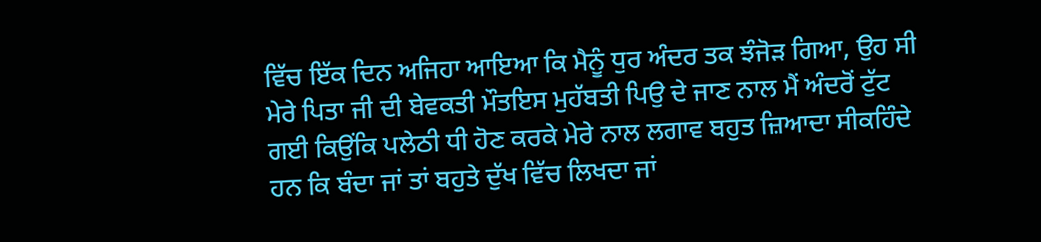ਵਿੱਚ ਇੱਕ ਦਿਨ ਅਜਿਹਾ ਆਇਆ ਕਿ ਮੈਨੂੰ ਧੁਰ ਅੰਦਰ ਤਕ ਝੰਜੋੜ ਗਿਆ, ਉਹ ਸੀ ਮੇਰੇ ਪਿਤਾ ਜੀ ਦੀ ਬੇਵਕਤੀ ਮੌਤਇਸ ਮੁਹੱਬਤੀ ਪਿਉ ਦੇ ਜਾਣ ਨਾਲ ਮੈਂ ਅੰਦਰੋਂ ਟੁੱਟ ਗਈ ਕਿਉਂਕਿ ਪਲੇਠੀ ਧੀ ਹੋਣ ਕਰਕੇ ਮੇਰੇ ਨਾਲ ਲਗਾਵ ਬਹੁਤ ਜ਼ਿਆਦਾ ਸੀਕਹਿੰਦੇ ਹਨ ਕਿ ਬੰਦਾ ਜਾਂ ਤਾਂ ਬਹੁਤੇ ਦੁੱਖ ਵਿੱਚ ਲਿਖਦਾ ਜਾਂ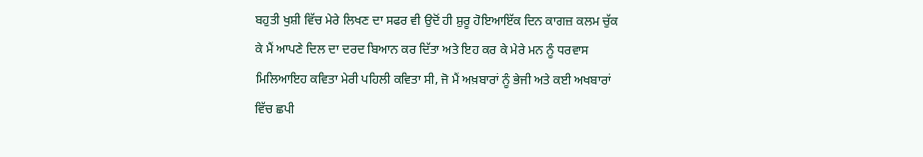ਬਹੁਤੀ ਖੁਸ਼ੀ ਵਿੱਚ ਮੇਰੇ ਲਿਖਣ ਦਾ ਸਫਰ ਵੀ ਉਦੋਂ ਹੀ ਸ਼ੁਰੂ ਹੋਇਆਇੱਕ ਦਿਨ ਕਾਗਜ਼ ਕਲਮ ਚੁੱਕ ਕੇ ਮੈਂ ਆਪਣੇ ਦਿਲ ਦਾ ਦਰਦ ਬਿਆਨ ਕਰ ਦਿੱਤਾ ਅਤੇ ਇਹ ਕਰ ਕੇ ਮੇਰੇ ਮਨ ਨੂੰ ਧਰਵਾਸ ਮਿਲਿਆਇਹ ਕਵਿਤਾ ਮੇਰੀ ਪਹਿਲੀ ਕਵਿਤਾ ਸੀ, ਜੋ ਮੈਂ ਅਖ਼ਬਾਰਾਂ ਨੂੰ ਭੇਜੀ ਅਤੇ ਕਈ ਅਖਬਾਰਾਂ ਵਿੱਚ ਛਪੀ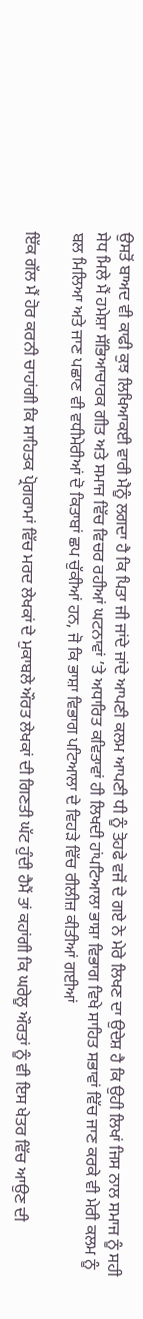ਉਸਤੋਂ ਬਾਅਦ ਵੀ ਕਾਫੀ ਕੁਝ ਲਿਖਿਆਕਈ ਵਾਰੀ ਮੈਨੂੰ ਲਗਦਾ ਹੈ ਕਿ ਪਿਤਾ ਜੀ ਜਾਂਦੇ ਜਾਂਦੇ ਆਪਣੀ ਕਲਮ ਆਪਣੀ ਧੀ ਨੂੰ ਤੋਹਫੇ ਵਜੋਂ ਦੇ ਗਏ ਨੇ ਮੇਰੇ ਲਿਖਣ ਦਾ ਉਦੇਸ਼ ਹੈ ਕਿ ਉਹੀ ਲਿਖਾਂ ਜਿਸ ਨਾਲ ਸਮਾਜ ਨੂੰ ਸਹੀ ਸੇਧ ਮਿਲੇ ਮੈਂ ਹਮੇਸ਼ਾ ਸੱਭਿਆਚਾਰਕ ਗੀਤ ਅਤੇ ਸਮਾਜ ਵਿੱਚ ਵਿਚਰ ਰਹੀਆਂ ਘਟਨਾਵਾਂ ’ਤੇ ਅਧਾਰਿਤ ਕਵਿਤਾਵਾਂ ਹੀ ਲਿਖਦੀ ਹਾਂਪਟਿਆਲਾ ਭਾਸ਼ਾ ਵਿਭਾਗ ਵਿਖੇ ਸਾਹਿਤ ਸਭਾਵਾਂ ਵਿੱਚ ਜਾਣ ਕਰਕੇ ਵੀ ਮੇਰੀ ਕਲਮ ਨੂੰ ਬਲ ਮਿਲਿਆ ਅਤੇ ਜਾਣ ਪਛਾਣ ਵੀ ਵਧੀਮੇਰੀਆਂ ਦੋ ਕਿਤਾਬਾਂ ਛਪ ਚੁੱਕੀਆਂ ਹਨ, ਜੋ ਕਿ ਭਾਸ਼ਾ ਵਿਭਾਗ ਪਟਿਆਲਾ ਦੇ ਵਿਹੜੇ ਵਿੱਚ ਰੀਲੀਜ਼ ਕੀਤੀਆਂ ਗਈਆਂ

ਇੱਕ ਗੱਲ ਮੈਂ ਹੋਰ ਕਰਨੀ ਚਾਹਾਂਗੀ ਕਿ ਸਾਹਿਤਕ ਪ੍ਰੋਗਰਾਮਾਂ ਵਿੱਚ ਮਰਦ ਲੇਖਕਾਂ ਦੇ ਮੁਕਾਬਲੇ ਔਰਤ ਲੇਖਕਾਂ ਦੀ ਗਿਣਤੀ ਘੱਟ ਹੁੰਦੀ ਹੈਮੈਂ ਤਾਂ ਕਹਾਂਗੀ ਕਿ ਘਰੇਲੂ ਔਰਤਾਂ ਨੂੰ ਵੀ ਇਸ ਖੇਤਰ ਵਿੱਚ ਆਉਣ ਦੀ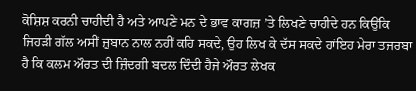ਕੋਸ਼ਿਸ਼ ਕਰਨੀ ਚਾਹੀਦੀ ਹੈ ਅਤੇ ਆਪਣੇ ਮਨ ਦੇ ਭਾਵ ਕਾਗਜ਼ ’ਤੇ ਲਿਖਣੇ ਚਾਹੀਦੇ ਹਨ ਕਿਉਂਕਿ ਜਿਹੜੀ ਗੱਲ ਅਸੀਂ ਜ਼ੁਬਾਨ ਨਾਲ ਨਹੀਂ ਕਹਿ ਸਕਦੇ, ਉਹ ਲਿਖ ਕੇ ਦੱਸ ਸਕਦੇ ਹਾਂਇਹ ਮੇਰਾ ਤਜਰਬਾ ਹੈ ਕਿ ਕਲਮ ਔਰਤ ਦੀ ਜ਼ਿੰਦਗੀ ਬਦਲ ਦਿੰਦੀ ਹੈਜੇ ਔਰਤ ਲੇਖਕ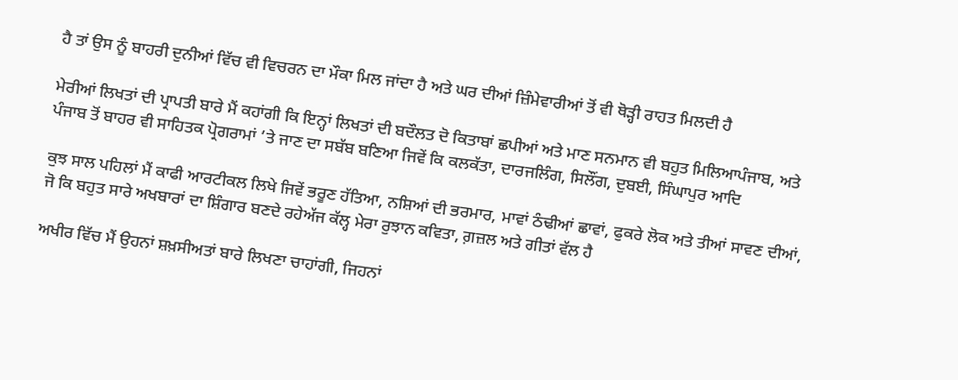ਹੈ ਤਾਂ ਉਸ ਨੂੰ ਬਾਹਰੀ ਦੁਨੀਆਂ ਵਿੱਚ ਵੀ ਵਿਚਰਨ ਦਾ ਮੌਕਾ ਮਿਲ ਜਾਂਦਾ ਹੈ ਅਤੇ ਘਰ ਦੀਆਂ ਜ਼ਿੰਮੇਵਾਰੀਆਂ ਤੋਂ ਵੀ ਥੋੜ੍ਹੀ ਰਾਹਤ ਮਿਲਦੀ ਹੈ

ਮੇਰੀਆਂ ਲਿਖਤਾਂ ਦੀ ਪ੍ਰਾਪਤੀ ਬਾਰੇ ਮੈਂ ਕਹਾਂਗੀ ਕਿ ਇਨ੍ਹਾਂ ਲਿਖਤਾਂ ਦੀ ਬਦੌਲਤ ਦੋ ਕਿਤਾਬਾਂ ਛਪੀਆਂ ਅਤੇ ਮਾਣ ਸਨਮਾਨ ਵੀ ਬਹੁਤ ਮਿਲਿਆਪੰਜਾਬ, ਅਤੇ ਪੰਜਾਬ ਤੋਂ ਬਾਹਰ ਵੀ ਸਾਹਿਤਕ ਪ੍ਰੋਗਰਾਮਾਂ ’ਤੇ ਜਾਣ ਦਾ ਸਬੱਬ ਬਣਿਆ ਜਿਵੇਂ ਕਿ ਕਲਕੱਤਾ, ਦਾਰਜਲਿੰਗ, ਸਿਲੌਂਗ, ਦੁਬਈ, ਸਿੰਘਾਪੁਰ ਆਦਿ

ਕੁਝ ਸਾਲ ਪਹਿਲਾਂ ਮੈਂ ਕਾਫੀ ਆਰਟੀਕਲ ਲਿਖੇ ਜਿਵੇਂ ਭਰੂਣ ਹੱਤਿਆ, ਨਸ਼ਿਆਂ ਦੀ ਭਰਮਾਰ, ਮਾਵਾਂ ਠੰਢੀਆਂ ਛਾਵਾਂ, ਫੁਕਰੇ ਲੋਕ ਅਤੇ ਤੀਆਂ ਸਾਵਣ ਦੀਆਂ, ਜੋ ਕਿ ਬਹੁਤ ਸਾਰੇ ਅਖਬਾਰਾਂ ਦਾ ਸ਼ਿੰਗਾਰ ਬਣਦੇ ਰਹੇਅੱਜ ਕੱਲ੍ਹ ਮੇਰਾ ਰੁਝਾਨ ਕਵਿਤਾ, ਗ਼ਜ਼ਲ ਅਤੇ ਗੀਤਾਂ ਵੱਲ ਹੈ

ਅਖੀਰ ਵਿੱਚ ਮੈਂ ਉਹਨਾਂ ਸ਼ਖ਼ਸੀਅਤਾਂ ਬਾਰੇ ਲਿਖਣਾ ਚਾਹਾਂਗੀ, ਜਿਹਨਾਂ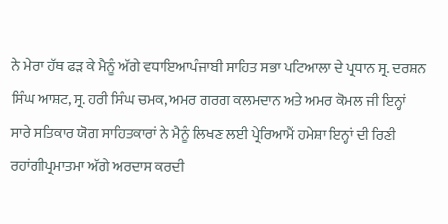ਨੇ ਮੇਰਾ ਹੱਥ ਫੜ ਕੇ ਮੈਨੂੰ ਅੱਗੇ ਵਧਾਇਆਪੰਜਾਬੀ ਸਾਹਿਤ ਸਭਾ ਪਟਿਆਲਾ ਦੇ ਪ੍ਰਧਾਨ ਸ੍ਰ. ਦਰਸ਼ਨ ਸਿੰਘ ਆਸ਼ਟ, ਸ੍ਰ. ਹਰੀ ਸਿੰਘ ਚਮਕ, ਅਮਰ ਗਰਗ ਕਲਮਦਾਨ ਅਤੇ ਅਮਰ ਕੋਮਲ ਜੀ ਇਨ੍ਹਾਂ ਸਾਰੇ ਸਤਿਕਾਰ ਯੋਗ ਸਾਹਿਤਕਾਰਾਂ ਨੇ ਮੈਨੂੰ ਲਿਖਣ ਲਈ ਪ੍ਰੇਰਿਆਮੈਂ ਹਮੇਸ਼ਾ ਇਨ੍ਹਾਂ ਦੀ ਰਿਣੀ ਰਹਾਂਗੀਪ੍ਰਮਾਤਮਾ ਅੱਗੇ ਅਰਦਾਸ ਕਰਦੀ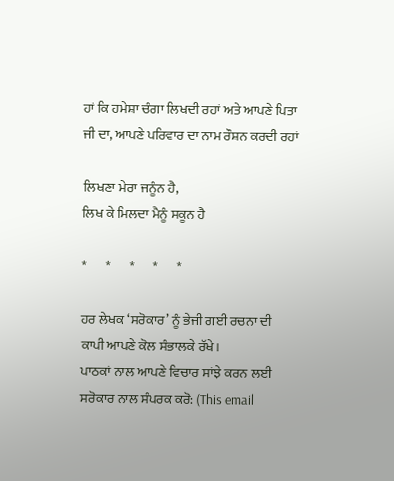ਹਾਂ ਕਿ ਹਮੇਸ਼ਾ ਚੰਗਾ ਲਿਖਦੀ ਰਹਾਂ ਅਤੇ ਆਪਣੇ ਪਿਤਾ ਜੀ ਦਾ, ਆਪਣੇ ਪਰਿਵਾਰ ਦਾ ਨਾਮ ਰੌਸ਼ਨ ਕਰਦੀ ਰਹਾਂ

ਲਿਖਣਾ ਮੇਰਾ ਜਨੂੰਨ ਹੈ,
ਲਿਖ ਕੇ ਮਿਲਦਾ ਮੈਨੂੰ ਸਕੂਨ ਹੈ

*       *       *       *       *

ਹਰ ਲੇਖਕ ‘ਸਰੋਕਾਰ’ ਨੂੰ ਭੇਜੀ ਗਈ ਰਚਨਾ ਦੀ ਕਾਪੀ ਆਪਣੇ ਕੋਲ ਸੰਭਾਲਕੇ ਰੱਖੇ।
ਪਾਠਕਾਂ ਨਾਲ ਆਪਣੇ ਵਿਚਾਰ ਸਾਂਝੇ ਕਰਨ ਲਈ ਸਰੋਕਾਰ ਨਾਲ ਸੰਪਰਕ ਕਰੋ: (This email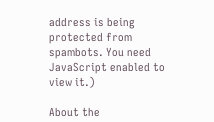address is being protected from spambots. You need JavaScript enabled to view it.)

About the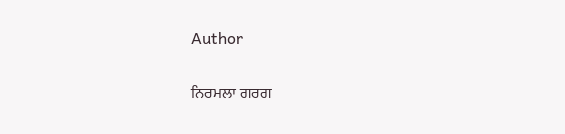Author

ਨਿਰਮਲਾ ਗਰਗ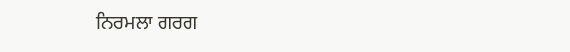ਨਿਰਮਲਾ ਗਰਗ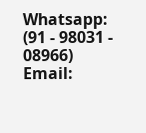Whatsapp: (91 - 98031 - 08966)
Email: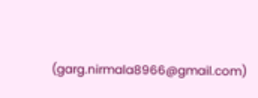(garg.nirmala8966@gmail.com)